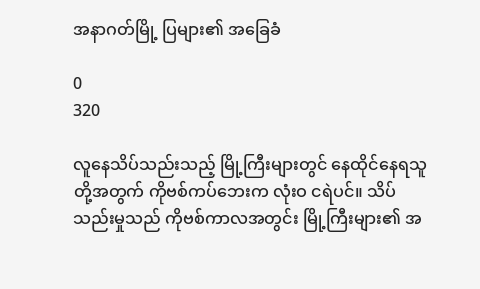အနာဂတ်မြို့ ပြများ၏ အခြေခံ

0
320

လူနေသိပ်သည်းသည့် မြို့ကြီးများတွင် နေထိုင်နေရသူတို့အတွက် ကိုဗစ်ကပ်ဘေးက လုံးဝ ငရဲပင်။ သိပ်သည်းမှုသည် ကိုဗစ်ကာလအတွင်း မြို့ကြီးများ၏ အ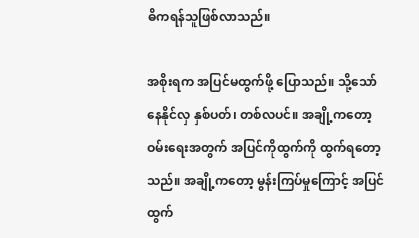ဓိကရန်သူဖြစ်လာသည်။

အစိုးရက အပြင်မထွက်ဖို့ ပြောသည်။ သို့သော် နေနိုင်လှ နှစ်ပတ်၊ တစ်လပင်။ အချို့ကတော့ ဝမ်းရေးအတွက် အပြင်ကိုထွက်ကို ထွက်ရတော့သည်။ အချို့ကတော့ မွန်းကြပ်မှုကြောင့် အပြင်ထွက်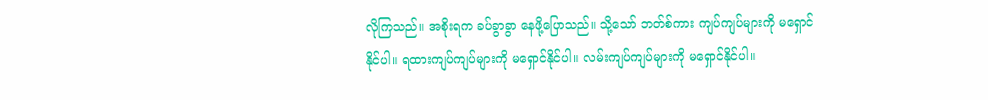လိုကြသည်။ အစိုးရက ခပ်ခွာခွာ နေဖို့ပြောသည်။ သို့သော် ဘတ်စ်ကား ကျပ်ကျပ်များကို မရှောင်နိုင်ပါ။ ရထားကျပ်ကျပ်များကို မရှောင်နိုင်ပါ။ လမ်းကျပ်ကျပ်များကို မရှောင်နိုင်ပါ။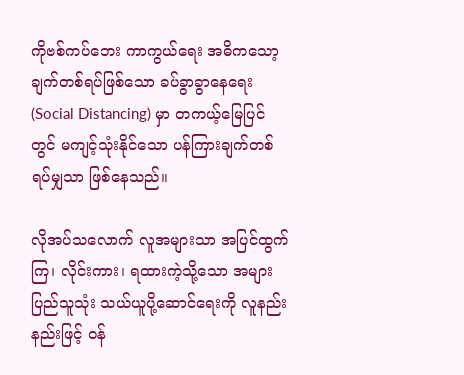ကိုဗစ်ကပ်ဘေး ကာကွယ်ရေး အဓိကသော့ချက်တစ်ရပ်ဖြစ်သော ခပ်ခွာခွာနေရေး (Social Distancing) မှာ တကယ့်မြေပြင်တွင် မကျင့်သုံးနိုင်သော ပန်ကြားချက်တစ်ရပ်မျှသာ ဖြစ်နေသည်။

လိုအပ်သလောက် လူအများသာ အပြင်ထွက်ကြ၊ လိုင်းကား၊ ရထားကဲ့သို့သော အများပြည်သူသုံး သယ်ယူပို့ဆောင်ရေးကို လူနည်းနည်းဖြင့် ဝန်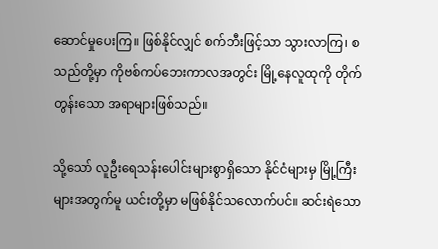ဆောင်မှုပေးကြ။ ဖြစ်နိုင်လျှင် စက်ဘီးဖြင့်သာ သွားလာကြ၊ စသည်တို့မှာ ကိုဗစ်ကပ်ဘေးကာလအတွင်း မြို့နေလူထုကို တိုက်တွန်းသော အရာများဖြစ်သည်။

သို့သော် လူဦးရေသန်းပေါင်းများစွာရှိသော နိုင်ငံများမှ မြို့ကြီးများအတွက်မူ ယင်းတို့မှာ မဖြစ်နိုင်သလောက်ပင်။ ဆင်းရဲသော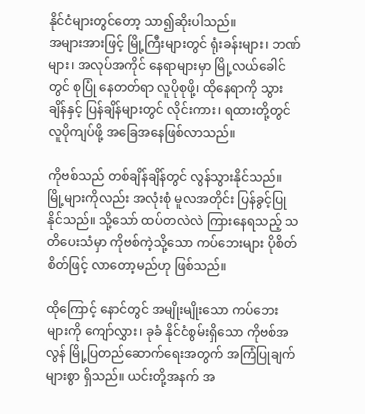နိုင်ငံများတွင်တော့ သာ၍ဆိုးပါသည်။
အများအားဖြင့် မြို့ကြီးများတွင် ရုံးခန်းများ၊ ဘဏ်များ၊ အလုပ်အကိုင် နေရာများမှာ မြို့လယ်ခေါင်တွင် စုပြုံ နေတတ်ရာ လူပိုစုဖို့၊ ထိုနေရာကို သွားချိန်နှင့် ပြန်ချိန်များတွင် လိုင်းကား၊ ရထားတို့တွင် လူပိုကျပ်ဖို့ အခြေအနေဖြစ်လာသည်။

ကိုဗစ်သည် တစ်ချိန်ချိန်တွင် လွန်သွားနိုင်သည်။ မြို့များကိုလည်း အလုံးစုံ မူလအတိုင်း ပြန်ခွင့်ပြုနိုင်သည်။ သို့သော် ထပ်တလဲလဲ ကြားနေရသည့် သတိပေးသံမှာ ကိုဗစ်ကဲ့သို့သော ကပ်ဘေးများ ပိုစိတ်စိတ်ဖြင့် လာတော့မည်ဟု ဖြစ်သည်။

ထိုကြောင့် နောင်တွင် အမျိုးမျိုးသော ကပ်ဘေးများကို ကျော်လွှား၊ ခုခံ နိုင်ငံစွမ်းရှိသော ကိုဗစ်အလွန် မြို့ပြတည်ဆောက်ရေးအတွက် အကြံပြုချက်များစွာ ရှိသည်။ ယင်းတို့အနက် အ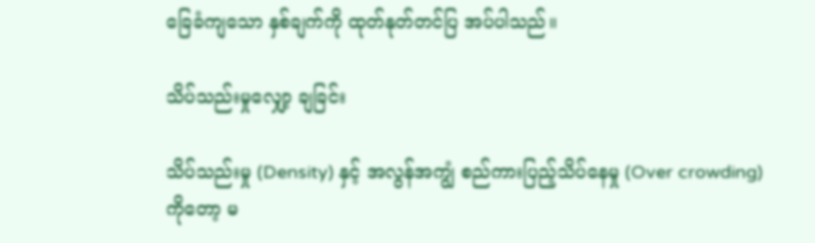ခြေခံကျသော နှစ်ချက်ကို ထုတ်နုတ်တင်ပြ အပ်ပါသည်။

သိပ်သည်းမှုလျှော့ ချခြင်း

သိပ်သည်းမှု (Density) နှင့် အလွန်အကျွံ စည်ကားပြည့်သိပ်နေမှု (Over crowding) ကိုတော့ မ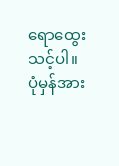ရောထွေးသင့်ပါ။ ပုံမှန်အား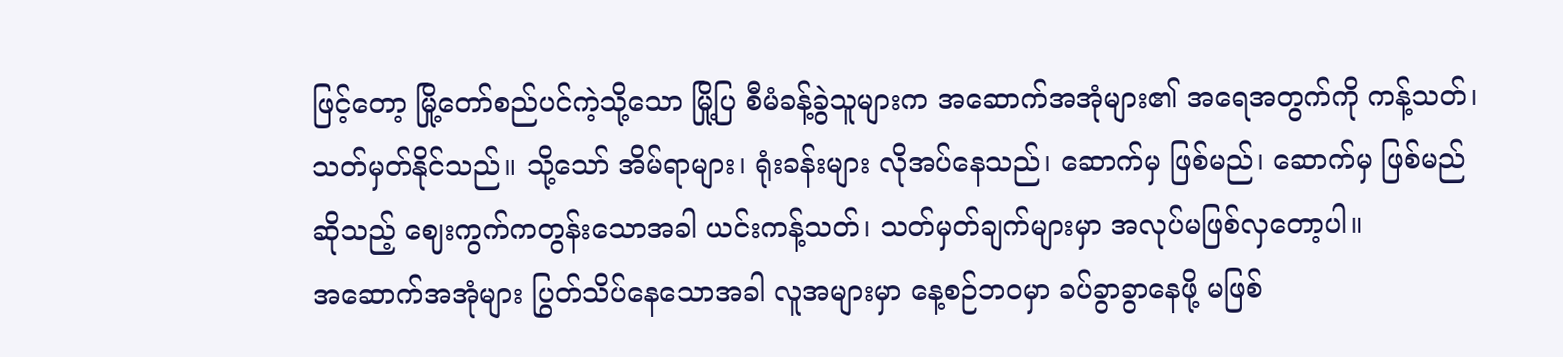ဖြင့်တော့ မြို့တော်စည်ပင်ကဲ့သို့သော မြို့ပြ စီမံခန့်ခွဲသူများက အဆောက်အအုံများ၏ အရေအတွက်ကို ကန့်သတ်၊ သတ်မှတ်နိုင်သည်။ သို့သော် အိမ်ရာများ၊ ရုံးခန်းများ လိုအပ်နေသည်၊ ဆောက်မှ ဖြစ်မည်၊ ဆောက်မှ ဖြစ်မည် ဆိုသည့် ဈေးကွက်ကတွန်းသောအခါ ယင်းကန့်သတ်၊ သတ်မှတ်ချက်များမှာ အလုပ်မဖြစ်လှတော့ပါ။
အဆောက်အအုံများ ပြွတ်သိပ်နေသောအခါ လူအများမှာ နေ့စဉ်ဘဝမှာ ခပ်ခွာခွာနေဖို့ မဖြစ်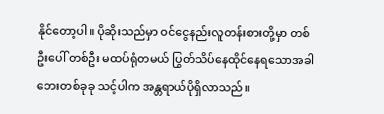နိုင်တော့ပါ။ ပိုဆိုးသည်မှာ ဝင်ငွေနည်းလူတန်းစားတို့မှာ တစ်ဦးပေါ် တစ်ဦး မထပ်ရုံတမယ် ပြွတ်သိပ်နေထိုင်နေရသောအခါ ဘေးတစ်ခုခု သင့်ပါက အန္တရာယ်ပိုရှိလာသည်။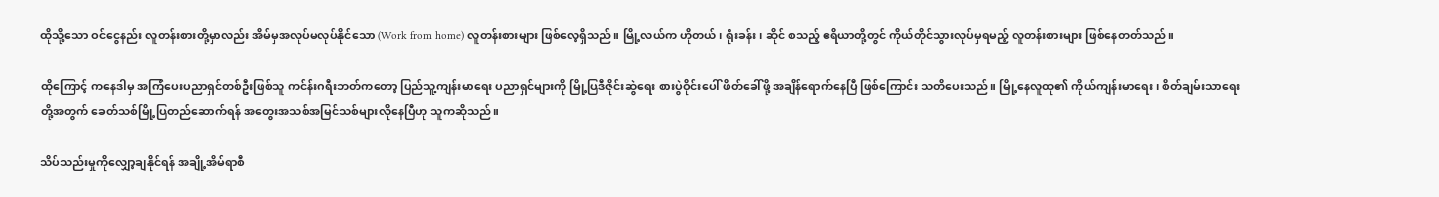ထိုသို့သော ဝင်ငွေနည်း လူတန်းစားတို့မှာလည်း အိမ်မှအလုပ်မလုပ်နိုင်သော (Work from home) လူတန်းစားများ ဖြစ်လေ့ရှိသည်။ မြို့လယ်က ဟိုတယ်၊ ရုံးခန်း၊ ဆိုင် စသည့် ဧရိယာတို့တွင် ကိုယ်တိုင်သွားလုပ်မှရမည့် လူတန်းစားများ ဖြစ်နေတတ်သည်။

ထိုကြောင့် ကနေဒါမှ အကြံပေးပညာရှင်တစ်ဦးဖြစ်သူ ကင်န်းဂရီးဘတ်ကတော့ ပြည်သူ့ကျန်းမာရေး ပညာရှင်များကို မြို့ပြဒီဇိုင်းဆွဲရေး စားပွဲဝိုင်းပေါ် ဖိတ်ခေါ်ဖို့ အချိန်ရောက်နေပြီ ဖြစ်ကြောင်း သတိပေးသည်။ မြို့နေလူထု၏ ကိုယ်ကျန်းမာရေး၊ စိတ်ချမ်းသာရေးတို့အတွက် ခေတ်သစ်မြို့ပြတည်ဆောက်ရန် အတွေးအသစ်အမြင်သစ်များလိုနေပြီဟု သူကဆိုသည်။

သိပ်သည်းမှုကိုလျှော့ချနိုင်ရန် အချို့အိမ်ရာစီ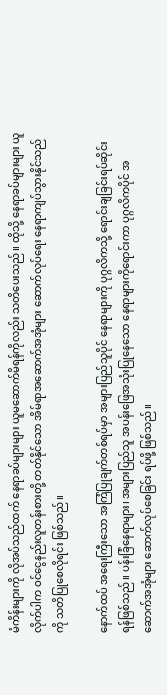မံကိန်းများကို လိုအပ်သည်ထက် နေရာခပ်များများ ယူမဆောက်မိရန်ကိုလည်း သတိပေးသည်။ ထိုသို့ နေရာခပ်များများ ယူလိုက်ပါက ဝင်ငွေနည်းလူတန်းစားတို့ တတ်နိုင်သော အိမ်ရာအဆောက်အအုံများ ဆောက်လုပ်ရေး နေရာကျပ်သွားနိုင်သည်ကို သတိပြုစေလိုရင်း ဖြစ်သည်။

နောက်ထပ် အရေးကြီးသော အကြံပြုချက်တစ်ရပ်မှာ အများပြည်သူပိုင် နေရာများကို ပုဂ္ဂလိကသို့ ရောင်းချခြင်းရပ်ဆိုင်းရန်ဖြစ်သည်။ ပန်းခြံနေရာများ၊ အများပြည်သူ အပန်းဖြေအသုံးပြုနေသော နေရာများကိုရောင်းကာ ပုဂ္ဂလိကပိုင် အဆောက်အအုံများ ဆောက်လုပ်စေခြင်း ရပ်ဖို့ ဖြစ်သည်။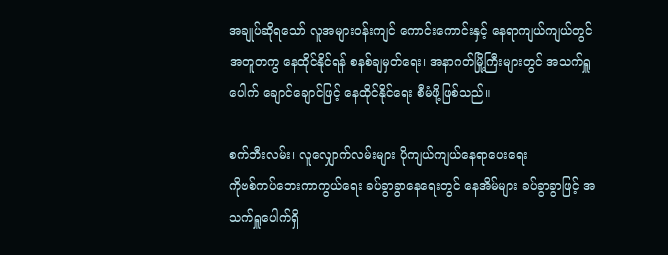အချုပ်ဆိုရသော် လူအများဝန်းကျင် ကောင်းကောင်းနှင့် နေရာကျယ်ကျယ်တွင် အတူတကွ နေထိုင်နိုင်ရန် စနစ်ချမှတ်ရေး၊ အနာဂတ်မြို့ကြီးများတွင် အသက်ရှူပေါက် ချောင်ချောင်ဖြင့် နေထိုင်နိုင်ရေး စီမံဖို့ဖြစ်သည်။

စက်ဘီးလမ်း၊ လူလျှောက်လမ်းများ ပိုကျယ်ကျယ်နေရာပေးရေး
ကိုဗစ်ကပ်ဘေးကာကွယ်ရေး ခပ်ခွာခွာနေရေးတွင် နေအိမ်များ ခပ်ခွာခွာဖြင့် အသက်ရှူပေါက်ရှိ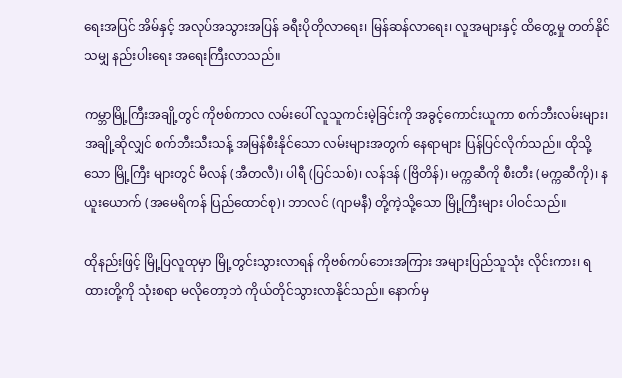ရေးအပြင် အိမ်နှင့် အလုပ်အသွားအပြန် ခရီးပိုတိုလာရေး၊ မြန်ဆန်လာရေး၊ လူအများနှင့် ထိတွေ့မှု တတ်နိုင်သမျှ နည်းပါးရေး အရေးကြီးလာသည်။

ကမ္ဘာမြို့ကြီးအချို့တွင် ကိုဗစ်ကာလ လမ်းပေါ် လူသူကင်းမဲ့ခြင်းကို အခွင့်ကောင်းယူကာ စက်ဘီးလမ်းများ၊ အချို့ဆိုလျှင် စက်ဘီးသီးသန့် အမြန်စီးနိုင်သော လမ်းများအတွက် နေရာများ ပြန်ပြင်လိုက်သည်။ ထိုသို့သော မြို့ကြီး များတွင် မီလန် (အီတလီ)၊ ပါရီ (ပြင်သစ်)၊ လန်ဒန် (ဗြိတိန်)၊ မက္ကဆီကို စီးတီး (မက္ကဆီကို)၊ နယူးယောက် (အမေရိကန် ပြည်ထောင်စု)၊ ဘာလင် (ဂျာမနီ) တို့ကဲ့သို့သော မြို့ကြီးများ ပါဝင်သည်။

ထိုနည်းဖြင့် မြို့ပြလူထုမှာ မြို့တွင်းသွားလာရန် ကိုဗစ်ကပ်ဘေးအကြား အများပြည်သူသုံး လိုင်းကား၊ ရထားတို့ကို သုံးစရာ မလိုတော့ဘဲ ကိုယ်တိုင်သွားလာနိုင်သည်။ နောက်မှ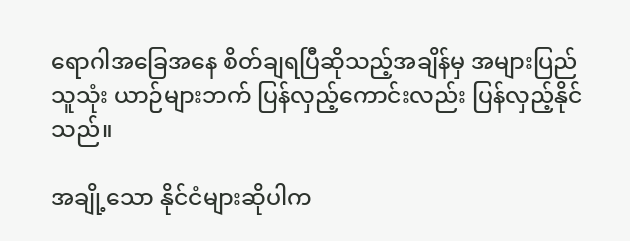ရောဂါအခြေအနေ စိတ်ချရပြီဆိုသည့်အချိန်မှ အများပြည်သူသုံး ယာဉ်များဘက် ပြန်လှည့်ကောင်းလည်း ပြန်လှည့်နိုင်သည်။

အချို့သော နိုင်ငံများဆိုပါက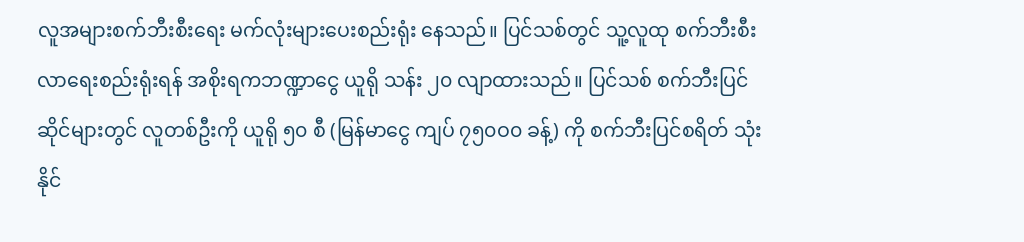လူအများစက်ဘီးစီးရေး မက်လုံးများပေးစည်းရုံး နေသည်။ ပြင်သစ်တွင် သူ့လူထု စက်ဘီးစီးလာရေးစည်းရုံးရန် အစိုးရကဘဏ္ဍာငွေ ယူရို သန်း ၂၀ လျာထားသည်။ ပြင်သစ် စက်ဘီးပြင်ဆိုင်များတွင် လူတစ်ဦးကို ယူရို ၅၀ စီ (မြန်မာငွေ ကျပ် ၇၅၀ဝ၀ ခန့်) ကို စက်ဘီးပြင်စရိတ် သုံးနိုင်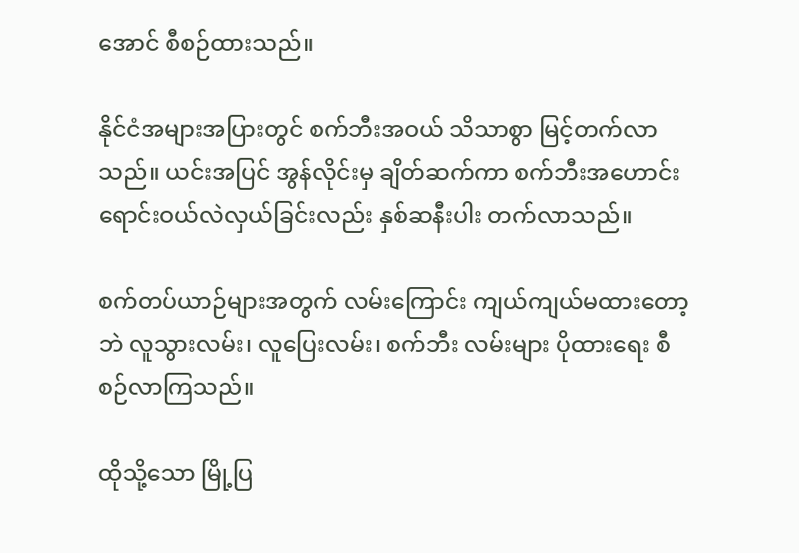အောင် စီစဉ်ထားသည်။

နိုင်ငံအများအပြားတွင် စက်ဘီးအဝယ် သိသာစွာ မြင့်တက်လာသည်။ ယင်းအပြင် အွန်လိုင်းမှ ချိတ်ဆက်ကာ စက်ဘီးအဟောင်း ရောင်းဝယ်လဲလှယ်ခြင်းလည်း နှစ်ဆနီးပါး တက်လာသည်။

စက်တပ်ယာဉ်များအတွက် လမ်းကြောင်း ကျယ်ကျယ်မထားတော့ဘဲ လူသွားလမ်း၊ လူပြေးလမ်း၊ စက်ဘီး လမ်းများ ပိုထားရေး စီစဉ်လာကြသည်။

ထိုသို့သော မြို့ပြ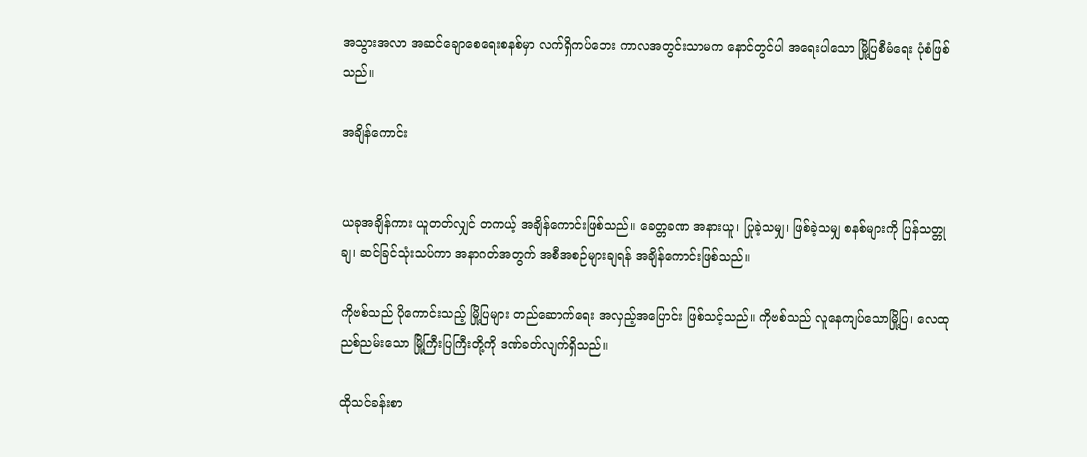အသွားအလာ အဆင်ချောစေရေးစနစ်မှာ လက်ရှိကပ်ဘေး ကာလအတွင်းသာမက နောင်တွင်ပါ အရေးပါသော မြို့ပြစီမံရေး ပုံစံဖြစ်သည်။

အချိန်ကောင်း


ယခုအချိန်ကား ယူတတ်လျှင် တကယ့် အချိန်ကောင်းဖြစ်သည်။ ခေတ္တခဏ အနားယူ၊ ပြုခဲ့သမျှ၊ ဖြစ်ခဲ့သမျှ စနစ်များကို ပြန်သတ္တုချ၊ ဆင်ခြင်သုံးသပ်ကာ အနာဂတ်အတွက် အစီအစဉ်များချရန် အချိန်ကောင်းဖြစ်သည်။

ကိုဗစ်သည် ပိုကောင်းသည့် မြို့ပြများ တည်ဆောက်ရေး အလှည့်အပြောင်း ဖြစ်သင့်သည်။ ကိုဗစ်သည် လူနေကျပ်သောမြို့ပြ၊ လေထုညစ်ညမ်းသော မြို့ကြီးပြကြီးတို့ကို ဒဏ်ခတ်လျက်ရှိသည်။

ထိုသင်ခန်းစာ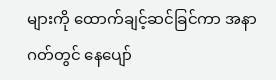များကို ထောက်ချင့်ဆင်ခြင်ကာ အနာဂတ်တွင် နေပျော်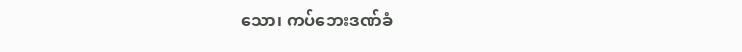သော၊ ကပ်ဘေးဒဏ်ခံ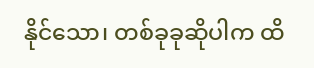နိုင်သော၊ တစ်ခုခုဆိုပါက ထိ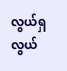လွယ်ရှလွယ်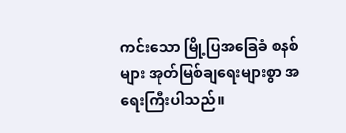ကင်းသော မြို့ပြအခြေခံ စနစ်များ အုတ်မြစ်ချရေးများစွာ အရေးကြီးပါသည်။